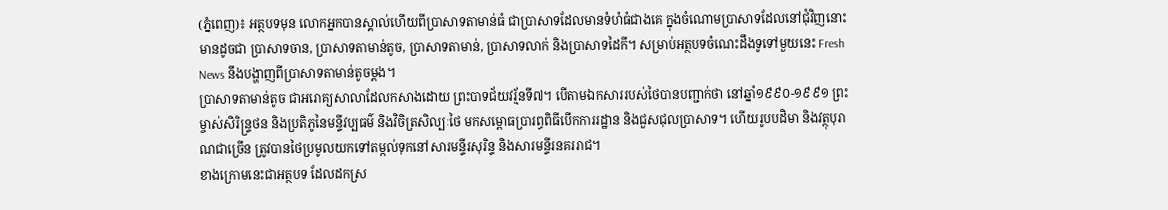(ភ្នំពេញ)៖ អត្ថបទមុន លោកអ្នកបានស្គាល់ហើយពីប្រាសាទតាមាន់ធំ ជាប្រាសាទដែលមានទំហំធំជាងគេ ក្នុងចំណោមប្រាសាទដែលនៅជុំវិញនោះ មានដូចជា ប្រាសាទចាន, ប្រាសាទតាមាន់តូច, ប្រាសាទតាមាន់, ប្រាសាទលាក់ និងប្រាសាទដៃកី។ សម្រាប់អត្ថបទចំណេះដឹងទូទៅមួយនេះ Fresh News នឹងបង្ហាញពីប្រាសាទតាមាន់តូចម្តង។
ប្រាសាទតាមាន់តូច ជាអរោគ្យសាលាដែលកសាងដោយ ព្រះបាទជ័យវរ្ម័នទី៧។ បើតាមឯកសាររបស់ថៃបានបញ្ជាក់ថា នៅឆ្នាំ១៩៩០-១៩៩១ ព្រះម្ចាស់សិរិន្ទ្រថន និងប្រតិភូនៃមន្ទីវប្បធម៌ និងវិចិត្រសិល្បៈថៃ មកសម្ពោធប្រារព្ធពិធីបើកការរដ្ឋាន និងជួសជុលប្រាសាទ។ ហើយរូបបដិមា និងវត្ថុបុរាណជាច្រើន ត្រូវបានថៃប្រមូលយកទៅតម្កល់ទុកនៅសារមន្ទីរសុរិន្ទ និងសារមន្ទីរនគររាជ។
ខាងក្រោមនេះជាអត្ថបទ ដែលដកស្រ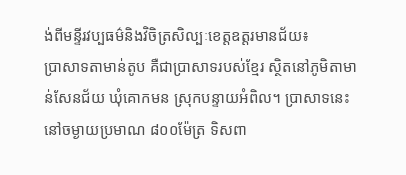ង់ពីមន្ទីរវប្បធម៌និងវិចិត្រសិល្បៈខេត្តឧត្តរមានជ័យ៖
ប្រាសាទតាមាន់តូប គឺជាប្រាសាទរបស់ខ្មែរ ស្ថិតនៅភូមិតាមាន់សែនជ័យ ឃុំគោកមន ស្រុកបន្ទាយអំពិល។ ប្រាសាទនេះនៅចម្ងាយប្រមាណ ៨០០ម៉ែត្រ ទិសពា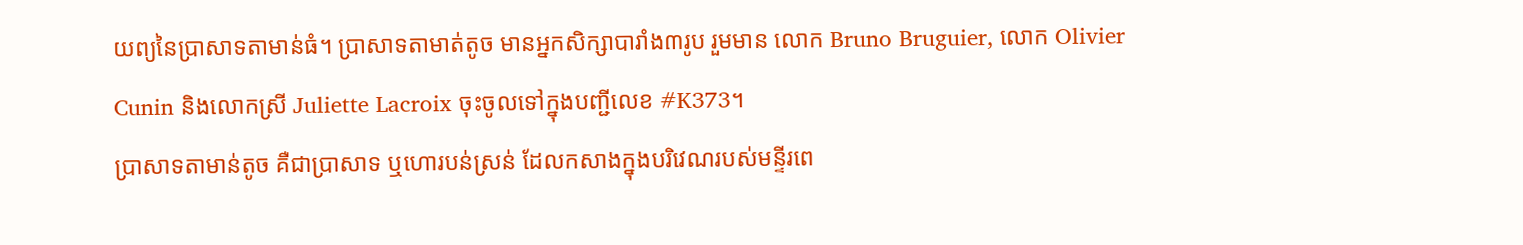យព្យនៃប្រាសាទតាមាន់ធំ។ ប្រាសាទតាមាត់តូច មានអ្នកសិក្សាបារាំង៣រូប រួមមាន លោក Bruno Bruguier, លោក Olivier Cunin និងលោកស្រី Juliette Lacroix ចុះចូលទៅក្នុងបញ្ជីលេខ #K373។
ប្រាសាទតាមាន់តូច គឺជាប្រាសាទ ឬហោរបន់ស្រន់ ដែលកសាងក្នុងបរិវេណរបស់មន្ទីរពេ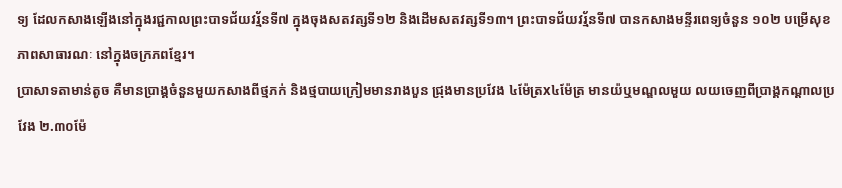ទ្យ ដែលកសាងឡើងនៅក្នុងរជ្ជកាលព្រះបាទជ័យវរ្ម័នទី៧ ក្នុងចុងសតវត្សទី១២ និងដើមសតវត្សទី១៣។ ព្រះបាទជ័យវរ្ម័នទី៧ បានកសាងមន្ទីរពេទ្យចំនួន ១០២ បម្រើសុខភាពសាធារណៈ នៅក្នុងចក្រភពខ្មែរ។
ប្រាសាទតាមាន់តូច គឺមានប្រាង្គចំនួនមួយកសាងពីថ្មភក់ និងថ្មបាយក្រៀមមានរាងបួន ជ្រុងមានប្រវែង ៤ម៉ែត្រx៤ម៉ែត្រ មានយ៉ឬមណ្ឌលមួយ លយចេញពីប្រាង្គកណ្តាលប្រវែង ២.៣០ម៉ែ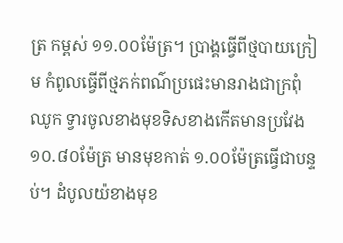ត្រ កម្ពស់ ១១.០០ម៉ែត្រ។ ប្រាង្គធ្វើពីថ្មបាយក្រៀម កំពូលធ្វើពីថ្មភក់ពណ៌ប្រផេះមានរាងជាក្រពុំឈូក ទ្វារចូលខាងមុខទិសខាងកើតមានប្រវែង ១០.៨០ម៉ែត្រ មានមុខកាត់ ១.០០ម៉ែត្រធ្វើជាបន្ទប់។ ដំបូលយ៉ខាងមុខ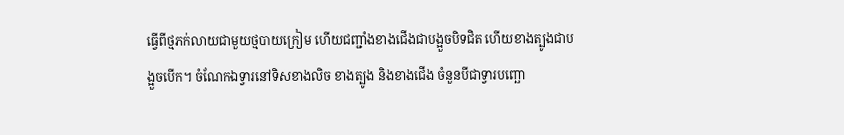ធ្វើពីថ្មភក់លាយជាមួយថ្មបាយក្រៀម ហើយជញ្ជាំងខាងជើងជាបង្អួចបិទជិត ហើយខាងត្បូងជាបង្អួចបើក។ ចំណែកឯទ្វារនៅទិសខាងលិច ខាងត្បូង និងខាងជើង ចំនួនបីជាទ្វារបញ្ឆោ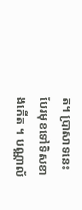ត។ ប្រាសាទនេះបែរមុខទៅទិសខាងកើត ។ បណ្ណាល័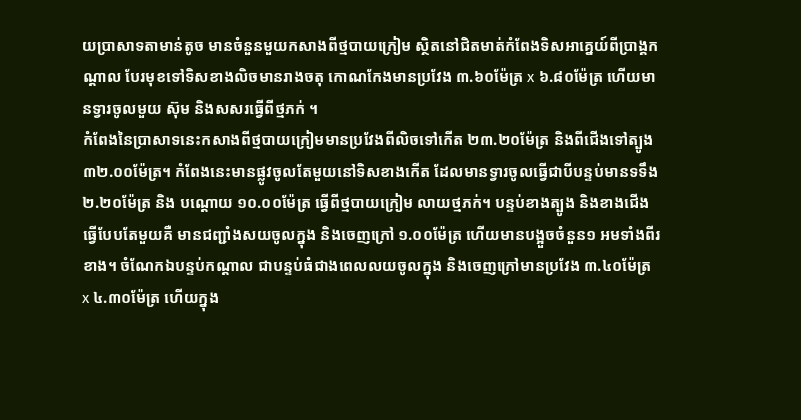យប្រាសាទតាមាន់តូច មានចំនួនមួយកសាងពីថ្មបាយក្រៀម ស្ថិតនៅជិតមាត់កំពែងទិសអាគ្នេយ៍ពីប្រាង្គកណ្តាល បែរមុខទៅទិសខាងលិចមានរាងចតុ កោណកែងមានប្រវែង ៣.៦០ម៉ែត្រ x ៦.៨០ម៉ែត្រ ហើយមានទ្វារចូលមួយ ស៊ុម និងសសរធ្វើពីថ្មភក់ ។
កំពែងនៃប្រាសាទនេះកសាងពីថ្មបាយក្រៀមមានប្រវែងពីលិចទៅកើត ២៣.២០ម៉ែត្រ និងពីជើងទៅត្បូង ៣២.០០ម៉ែត្រ។ កំពែងនេះមានផ្លូវចូលតែមួយនៅទិសខាងកើត ដែលមានទ្វារចូលធ្វើជាបីបន្ទប់មានទទឹង ២.២០ម៉ែត្រ និង បណ្តោយ ១០.០០ម៉ែត្រ ធ្វើពីថ្មបាយក្រៀម លាយថ្មភក់។ បន្ទប់ខាងត្បូង និងខាងជើងធ្វើបែបតែមួយគឺ មានជញ្ជាំងសយចូលក្នុង និងចេញក្រៅ ១.០០ម៉ែត្រ ហើយមានបង្អួចចំនួន១ អមទាំងពីរខាង។ ចំណែកឯបន្ទប់កណ្តាល ជាបន្ទប់ធំជាងពេលលយចូលក្នុង និងចេញក្រៅមានប្រវែង ៣.៤០ម៉ែត្រ x ៤.៣០ម៉ែត្រ ហើយក្នុង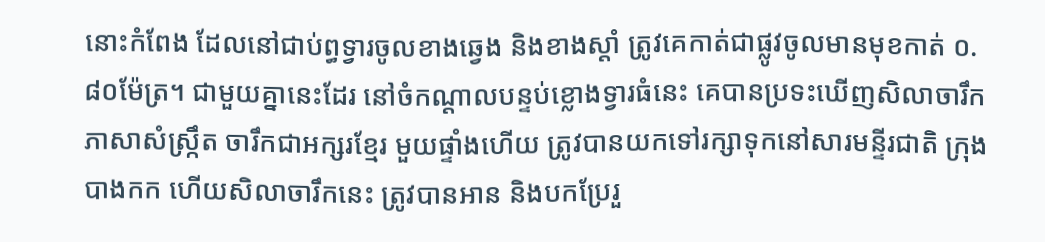នោះកំពែង ដែលនៅជាប់ព្ធទ្វារចូលខាងឆ្វេង និងខាងស្តាំ ត្រូវគេកាត់ជាផ្លូវចូលមានមុខកាត់ ០.៨០ម៉ែត្រ។ ជាមួយគ្នានេះដែរ នៅចំកណ្តាលបន្ទប់ខ្លោងទ្វារធំនេះ គេបានប្រទះឃើញសិលាចារឹកភាសាសំស្ក្រឹត ចារឹកជាអក្សរខ្មែរ មួយផ្ទាំងហើយ ត្រូវបានយកទៅរក្សាទុកនៅសារមន្ទីរជាតិ ក្រុងបាងកក ហើយសិលាចារឹកនេះ ត្រូវបានអាន និងបកប្រែរួ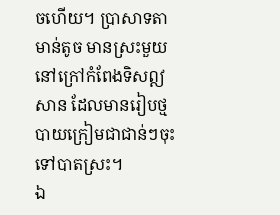ចហើយ។ ប្រាសាទតាមាន់តូច មានស្រះមួយនៅក្រៅកំពែងទិសឦសាន ដែលមានរៀបថ្មបាយក្រៀមជាជាន់ៗចុះទៅបាតស្រះ។
ឯ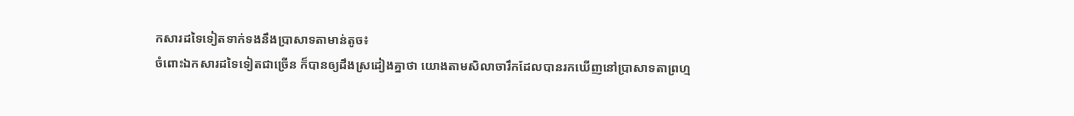កសារដទៃទៀតទាក់ទងនឹងប្រាសាទតាមាន់តូច៖
ចំពោះឯកសារដទៃទៀតជាច្រើន ក៏បានឲ្យដឹងស្រដៀងគ្នាថា យោងតាមសិលាចារឹកដែលបានរកឃើញនៅប្រាសាទតាព្រហ្ម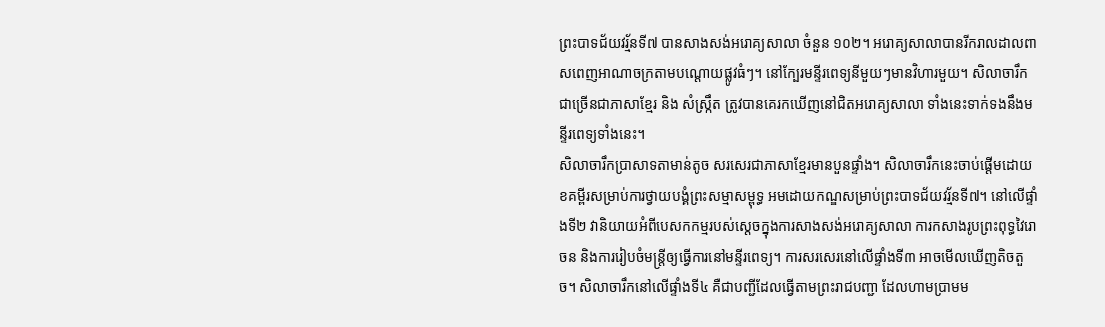ព្រះបាទជ័យវរ្ម័នទី៧ បានសាងសង់អរោគ្យសាលា ចំនួន ១០២។ អរោគ្យសាលាបានរីករាលដាលពាសពេញអាណាចក្រតាមបណ្តោយផ្លូវធំៗ។ នៅក្បែរមន្ទីរពេទ្យនីមួយៗមានវិហារមួយ។ សិលាចារឹកជាច្រើនជាភាសាខ្មែរ និង សំស្រ្កឹត ត្រូវបានគេរកឃើញនៅជិតអរោគ្យសាលា ទាំងនេះទាក់ទងនឹងមន្ទីរពេទ្យទាំងនេះ។
សិលាចារឹកប្រាសាទតាមាន់តូច សរសេរជាភាសាខ្មែរមានបួនផ្ទាំង។ សិលាចារឹកនេះចាប់ផ្ដើមដោយខគម្ពីរសម្រាប់ការថ្វាយបង្គំព្រះសម្មាសម្ពុទ្ធ អមដោយកណ្ឌសម្រាប់ព្រះបាទជ័យវរ្ម័នទី៧។ នៅលើផ្ទាំងទី២ វានិយាយអំពីបេសកកម្មរបស់ស្តេចក្នុងការសាងសង់អរោគ្យសាលា ការកសាងរូបព្រះពុទ្ធវៃរោចន និងការរៀបចំមន្រ្តីឲ្យធ្វើការនៅមន្ទីរពេទ្យ។ ការសរសេរនៅលើផ្ទាំងទី៣ អាចមើលឃើញតិចតួច។ សិលាចារឹកនៅលើផ្ទាំងទី៤ គឺជាបញ្ជីដែលធ្វើតាមព្រះរាជបញ្ជា ដែលហាមប្រាមម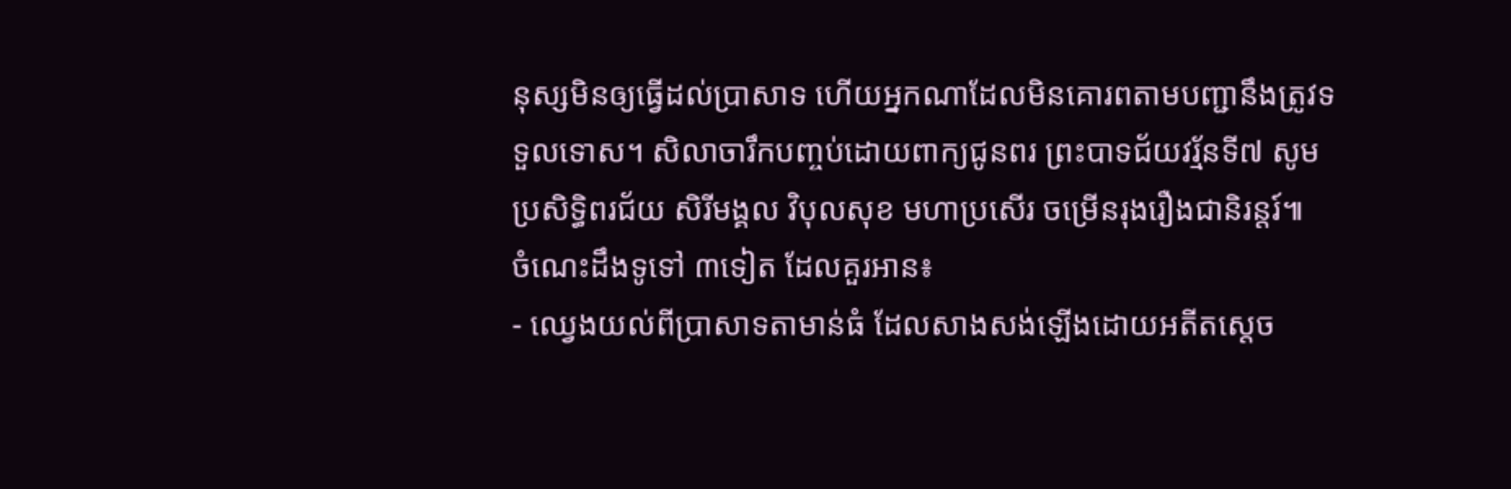នុស្សមិនឲ្យធ្វើដល់ប្រាសាទ ហើយអ្នកណាដែលមិនគោរពតាមបញ្ជានឹងត្រូវទទួលទោស។ សិលាចារឹកបញ្ចប់ដោយពាក្យជូនពរ ព្រះបាទជ័យវរ្ម័នទី៧ សូមប្រសិទ្ធិពរជ័យ សិរីមង្គល វិបុលសុខ មហាប្រសើរ ចម្រើនរុងរឿងជានិរន្តរ៍៕
ចំណេះដឹងទូទៅ ៣ទៀត ដែលគួរអាន៖
- ឈ្វេងយល់ពីប្រាសាទតាមាន់ធំ ដែលសាងសង់ឡើងដោយអតីតស្តេច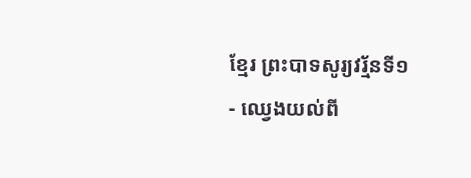ខ្មែរ ព្រះបាទសូរ្យវរ្ម័នទី១
- ឈ្វេងយល់ពី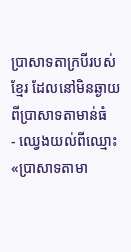ប្រាសាទតាក្របីរបស់ខ្មែរ ដែលនៅមិនឆ្ងាយពីប្រាសាទតាមាន់ធំ
- ឈ្វេងយល់ពីឈ្មោះ «ប្រាសាទតាមា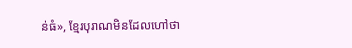ន់ធំ», ខ្មែរបុរាណមិនដែលហៅថា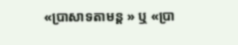«ប្រាសាទតាមន្ត » ឬ «ប្រា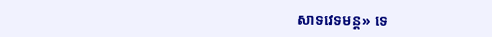សាទវេទមន្ត» ទេ